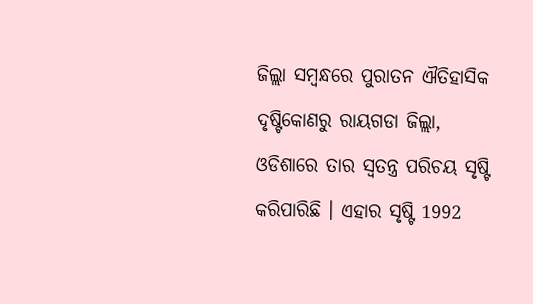ଜିଲ୍ଲା ସମ୍ବନ୍ଧରେ ପୁରାତନ ଐତିହାସିକ ଦୃଷ୍ଟିକୋଣରୁ ରାୟଗଡା ଜିଲ୍ଲା, ଓଡିଶାରେ ତାର ସ୍ଵତନ୍ତ୍ର ପରିଚୟ ସୃଷ୍ଟି କରିପାରିଛି । ଏହାର ସୃଷ୍ଟି 1992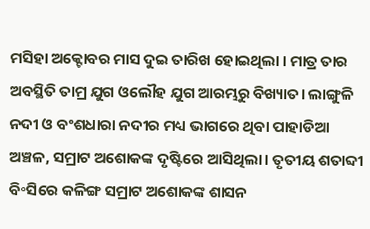ମସିହା ଅକ୍ଟୋବର ମାସ ଦୁଇ ତାରିଖ ହୋଇଥିଲା । ମାତ୍ର ତାର ଅବସ୍ଥିତି ତାମ୍ର ଯୁଗ ଓଲୌହ ଯୁଗ ଆରମ୍ଭରୁ ବିଖ୍ୟାତ। ଲାଙ୍ଗୁଳି ନଦୀ ଓ ବଂଶଧାରା ନଦୀର ମଧ୍ୟ ଭାଗରେ ଥିବା ପାହାଡିଆ ଅଞ୍ଚଳ, ସମ୍ରାଟ ଅଶୋକଙ୍କ ଦୃଷ୍ଟିରେ ଆସିଥିଲା। ତୃତୀୟ ଶତାବ୍ଦୀ ବି॰ସିରେ କଳିଙ୍ଗ ସମ୍ରାଟ ଅଶୋକଙ୍କ ଶାସନ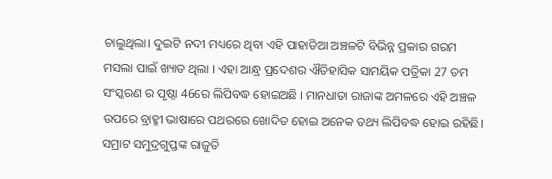ଚାଲୁଥିଲା। ଦୁଇଟି ନଦୀ ମଧ୍ୟରେ ଥିବା ଏହି ପାହାଡିଆ ଅଞ୍ଚଳଟି ବିଭିନ୍ନ ପ୍ରକାର ଗରମ ମସଲା ପାଇଁ ଖ୍ୟାତ ଥିଲା । ଏହା ଆନ୍ଧ୍ର ପ୍ରଦେଶର ଐତିହାସିକ ସାମୟିକ ପତ୍ରିକା 27 ତମ ସଂସ୍କରଣ ର ପୃଷ୍ଠା 46ରେ ଲିପିବଦ୍ଧ ହୋଇଅଛି । ମାନଧାତା ରାଜାଙ୍କ ଅମଳରେ ଏହି ଅଞ୍ଚଳ ଉପରେ ବ୍ରାହ୍ମୀ ଭାଷାରେ ପଥରରେ ଖୋଦିତ ହୋଇ ଅନେକ ତଥ୍ୟ ଲିପିବଦ୍ଧ ହୋଇ ରହିଛି। ସମ୍ରାଟ ସମୁଦ୍ରଗୁପ୍ତଙ୍କ ରାଜୁତି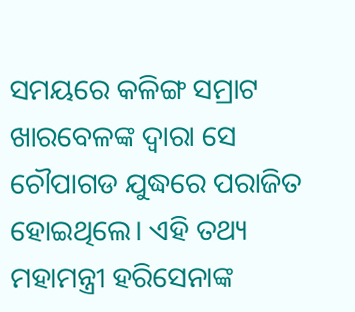ସମୟରେ କଳିଙ୍ଗ ସମ୍ରାଟ ଖାରବେଳଙ୍କ ଦ୍ଵାରା ସେ ଚୌପାଗଡ ଯୁଦ୍ଧରେ ପରାଜିତ ହୋଇଥିଲେ। ଏହି ତଥ୍ୟ ମହାମନ୍ତ୍ରୀ ହରିସେନାଙ୍କ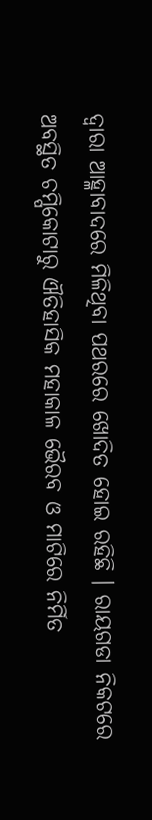ଦ୍ଵାରା ଆହ୍ଳାବାଦରେ ମିଳିଥିବା ପଥରରେ ଖୋଦିତ ହୋଇ ରହିଛି । ରାୟଗଡା ନିକଟରେ ଅବସ୍ଥିତ ଚମ୍ପିକୋଟାରୁ ଐତିହାସିକ ମହାକାଳ ଭୈରବ ଓ ମାଟିରେ ନିର୍ମିତ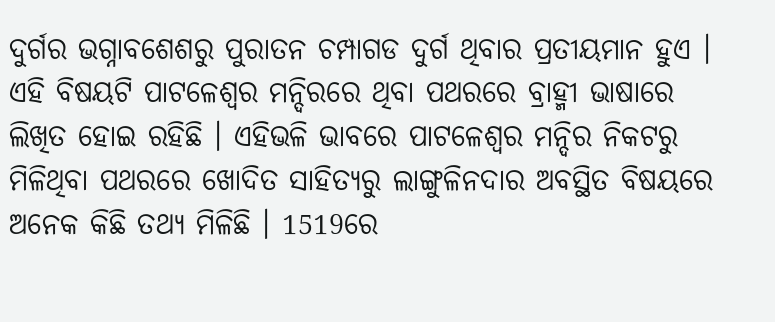ଦୁର୍ଗର ଭଗ୍ନାବଶେଶରୁ ପୁରାତନ ଚମ୍ପାଗଡ ଦୁର୍ଗ ଥିବାର ପ୍ରତୀୟମାନ ହୁଏ । ଏହି ବିଷୟଟି ପାଟଳେଶ୍ଵର ମନ୍ଦିରରେ ଥିବା ପଥରରେ ବ୍ରାହ୍ମୀ ଭାଷାରେ ଲିଖିତ ହୋଇ ରହିଛି । ଏହିଭଳି ଭାବରେ ପାଟଳେଶ୍ଵର ମନ୍ଦିର ନିକଟରୁ ମିଳିଥିବା ପଥରରେ ଖୋଦିତ ସାହିତ୍ୟରୁ ଲାଙ୍ଗୁଳିନଦାର ଅବସ୍ଥିତ ବିଷୟରେ ଅନେକ କିଛି ତଥ୍ୟ ମିଳିଛି । 1519ରେ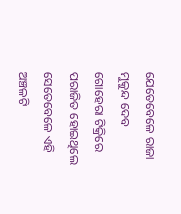ଯେତେବେଳେ ରାଜା ମୁକୁନ୍ଦ ଦେବ ଗୋହେରା ଟିକ୍ରିରେ ପରାଜିତ ହୋଇଥିଲେ ସେତେବେଳେ ଏହି ଅଞ୍ଚଳଟି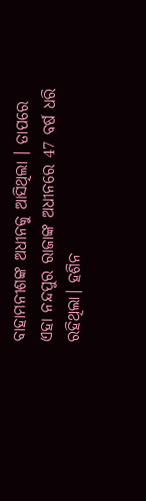ବାହାମନୀଶଙ୍କ ଅଧୀନକୁ ଆସିଥିଲା । ତାପରେ ଏହା ନନ୍ଦପୁର ରାଜାଙ୍କ ଅଧୀନରେ 47 ବର୍ଷ ଧରି ରହିଥିଲା। ହଶିନ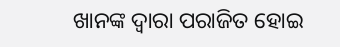ଖାନଙ୍କ ଦ୍ଵାରା ପରାଜିତ ହୋଇ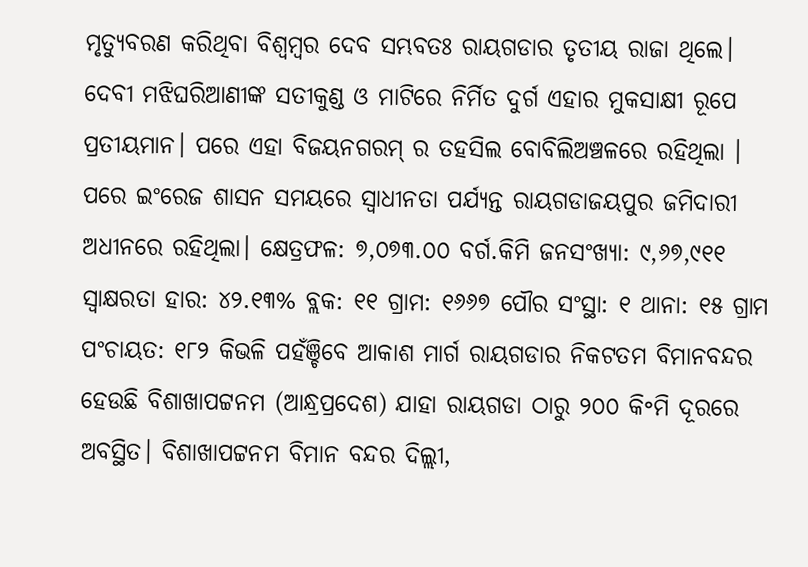ମୃତ୍ୟୁବରଣ କରିଥିବା ବିଶ୍ଵମ୍ବର ଦେବ ସମ୍ଭବତଃ ରାୟଗଡାର ତୃତୀୟ ରାଜା ଥିଲେ। ଦେବୀ ମଝିଘରିଆଣୀଙ୍କ ସତୀକୁଣ୍ଡ ଓ ମାଟିରେ ନିର୍ମିତ ଦୁର୍ଗ ଏହାର ମୁକସାକ୍ଷୀ ରୂପେ ପ୍ରତୀୟମାନ। ପରେ ଏହା ବିଜୟନଗରମ୍ ର ତହସିଲ ବୋବିଲିଅଞ୍ଚଳରେ ରହିଥିଲା । ପରେ ଇଂରେଜ ଶାସନ ସମୟରେ ସ୍ଵାଧୀନତା ପର୍ଯ୍ୟନ୍ତ ରାୟଗଡାଜୟପୁର ଜମିଦାରୀ ଅଧୀନରେ ରହିଥିଲା। କ୍ଷେତ୍ରଫଳ: ୭,୦୭୩.୦୦ ବର୍ଗ.କିମି ଜନସଂଖ୍ୟା: ୯,୬୭,୯୧୧ ସ୍ଵାକ୍ଷରତା ହାର: ୪୨.୧୩% ବ୍ଲକ: ୧୧ ଗ୍ରାମ: ୧୬୬୭ ପୌର ସଂସ୍ଥା: ୧ ଥାନା: ୧୫ ଗ୍ରାମ ପଂଚାୟତ: ୧୮୨ କିଭଳି ପହଁଞ୍ଚିବେ ଆକାଶ ମାର୍ଗ ରାୟଗଡାର ନିକଟତମ ବିମାନବନ୍ଦର ହେଉଛି ବିଶାଖାପଟ୍ଟନମ (ଆନ୍ଧ୍ରପ୍ରଦେଶ) ଯାହା ରାୟଗଡା ଠାରୁ ୨୦୦ କି॰ମି ଦୂରରେ ଅବସ୍ଥିତ। ବିଶାଖାପଟ୍ଟନମ ବିମାନ ବନ୍ଦର ଦିଲ୍ଲୀ,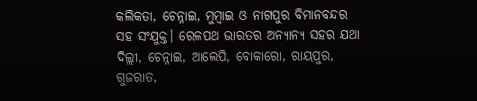କଲିକତା, ଚେନ୍ନାଇ, ମୁମ୍ବାଇ ଓ ନାଗପୁର ବିମାନବନ୍ଦର ସହ ସଂଯୁକ୍ତ। ରେଳପଥ ଭାରତର ଅନ୍ୟାନ୍ୟ ସହର ଯଥା ଦିଲ୍ଲୀ, ଚେନ୍ନାଇ, ଆଲେପି, ବୋକାରୋ, ରାୟପୁର, ଗୁଜରାତ,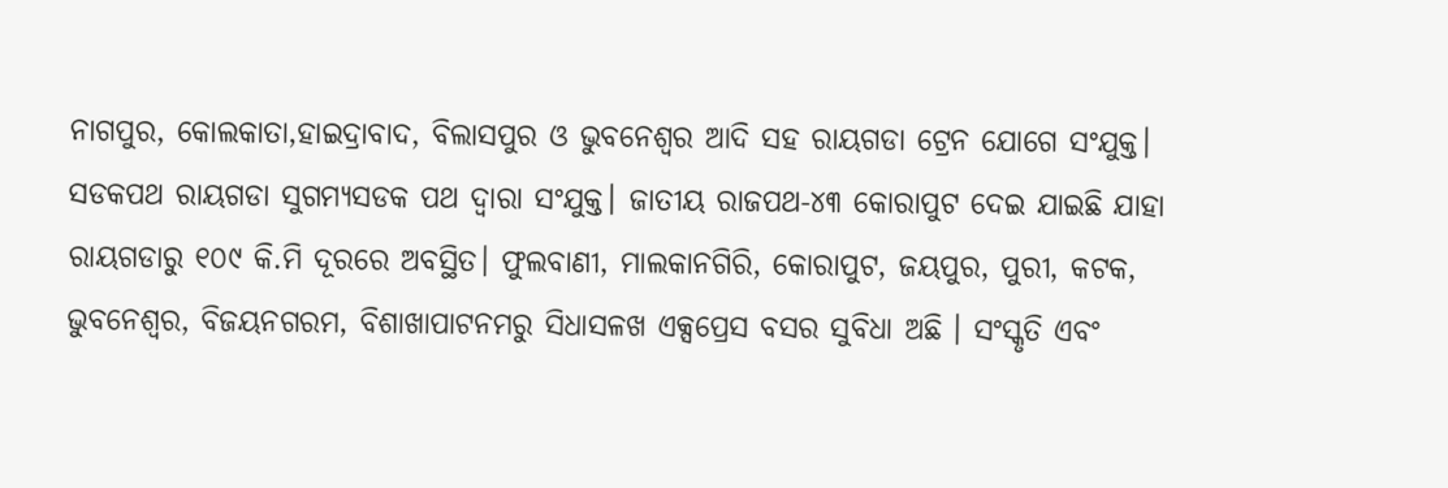ନାଗପୁର, କୋଲକାତା,ହାଇଦ୍ରାବାଦ, ବିଲାସପୁର ଓ ଭୁବନେଶ୍ଵର ଆଦି ସହ ରାୟଗଡା ଟ୍ରେନ ଯୋଗେ ସଂଯୁକ୍ତ। ସଡକପଥ ରାୟଗଡା ସୁଗମ୍ୟସଡକ ପଥ ଦ୍ଵାରା ସଂଯୁକ୍ତ। ଜାତୀୟ ରାଜପଥ-୪୩ କୋରାପୁଟ ଦେଇ ଯାଇଛି ଯାହା ରାୟଗଡାରୁ ୧୦୯ କି.ମି ଦୂରରେ ଅବସ୍ଥିତ। ଫୁଲବାଣୀ, ମାଲକାନଗିରି, କୋରାପୁଟ, ଜୟପୁର, ପୁରୀ, କଟକ, ଭୁବନେଶ୍ଵର, ବିଜୟନଗରମ, ବିଶାଖାପାଟନମରୁ ସିଧାସଳଖ ଏକ୍ସପ୍ରେସ ବସର ସୁବିଧା ଅଛି । ସଂସ୍କୃତି ଏବଂ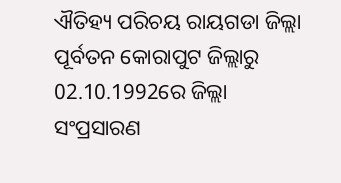ଐତିହ୍ୟ ପରିଚୟ ରାୟଗଡା ଜିଲ୍ଲା ପୂର୍ବତନ କୋରାପୁଟ ଜିଲ୍ଲାରୁ 02.10.1992ରେ ଜିଲ୍ଲା ସଂପ୍ରସାରଣ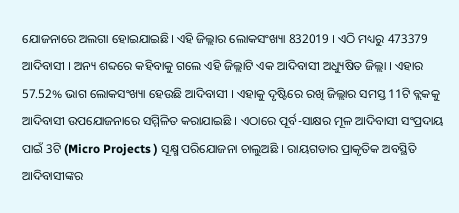ଯୋଜନାରେ ଅଲଗା ହୋଇଯାଇଛି। ଏହି ଜିଲ୍ଲାର ଲୋକସଂଖ୍ୟା 832019 । ଏଠି ମଧ୍ୟରୁ 473379 ଆଦିବାସୀ । ଅନ୍ୟ ଶବ୍ଦରେ କହିବାକୁ ଗଲେ ଏହି ଜିଲ୍ଲାଟି ଏକ ଆଦିବାସୀ ଅଧ୍ୟୁଷିତ ଜିଲ୍ଲା । ଏହାର 57.52% ଭାଗ ଲୋକସଂଖ୍ୟା ହେଉଛି ଆଦିବାସୀ । ଏହାକୁ ଦୃଷ୍ଟିରେ ରଖି ଜିଲ୍ଲାର ସମସ୍ତ 11ଟି ବ୍ଲକକୁ ଆଦିବାସୀ ଉପଯୋଜନାରେ ସମ୍ମିଳିତ କରାଯାଇଛି । ଏଠାରେ ପୂର୍ବ-ସାକ୍ଷର ମୂଳ ଆଦିବାସୀ ସଂପ୍ରଦାୟ ପାଇଁ 3ଟି (Micro Projects ) ସୂକ୍ଷ୍ମ ପରିଯୋଜନା ଚାଲୁଅଛି । ରାୟଗଡାର ପ୍ରାକୃତିକ ଅବସ୍ଥିତି ଆଦିବାସୀଙ୍କର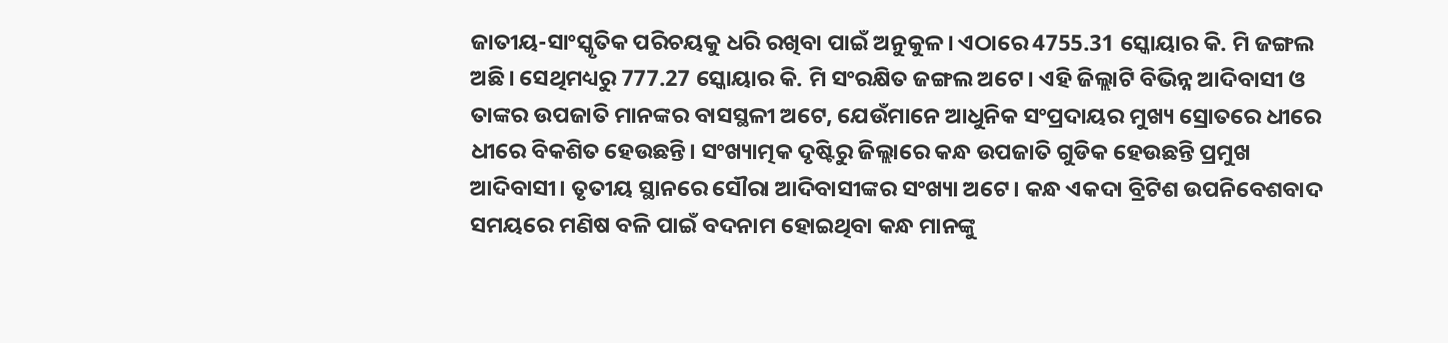ଜାତୀୟ-ସାଂସ୍କୃତିକ ପରିଚୟକୁ ଧରି ରଖିବା ପାଇଁ ଅନୁକୁଳ। ଏଠାରେ 4755.31 ସ୍କୋୟାର କି. ମି ଜଙ୍ଗଲ ଅଛି। ସେଥିମଧ୍ୟରୁ 777.27 ସ୍କୋୟାର କି. ମି ସଂରକ୍ଷିତ ଜଙ୍ଗଲ ଅଟେ। ଏହି ଜିଲ୍ଲାଟି ବିଭିନ୍ନ ଆଦିବାସୀ ଓ ତାଙ୍କର ଉପଜାତି ମାନଙ୍କର ବାସସ୍ଥଳୀ ଅଟେ, ଯେଉଁମାନେ ଆଧୁନିକ ସଂପ୍ରଦାୟର ମୁଖ୍ୟ ସ୍ରୋତରେ ଧୀରେ ଧୀରେ ବିକଶିତ ହେଉଛନ୍ତି। ସଂଖ୍ୟାତ୍ମକ ଦୃଷ୍ଟିରୁ ଜିଲ୍ଲାରେ କନ୍ଧ ଉପଜାତି ଗୁଡିକ ହେଉଛନ୍ତି ପ୍ରମୁଖ ଆଦିବାସୀ। ତୃତୀୟ ସ୍ଥାନରେ ସୌରା ଆଦିବାସୀଙ୍କର ସଂଖ୍ୟା ଅଟେ। କନ୍ଧ ଏକଦା ବ୍ରିଟିଶ ଉପନିବେଶବାଦ ସମୟରେ ମଣିଷ ବଳି ପାଇଁ ବଦନାମ ହୋଇଥିବା କନ୍ଧ ମାନଙ୍କୁ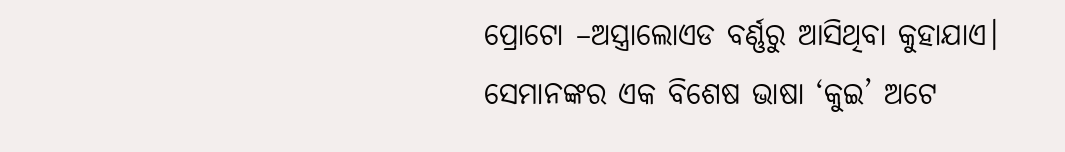ପ୍ରୋଟୋ –ଅସ୍ତ୍ରାଲୋଏଡ ବର୍ଣ୍ଣରୁ ଆସିଥିବା କୁହାଯାଏ। ସେମାନଙ୍କର ଏକ ବିଶେଷ ଭାଷା ‘କୁଇ’ ଅଟେ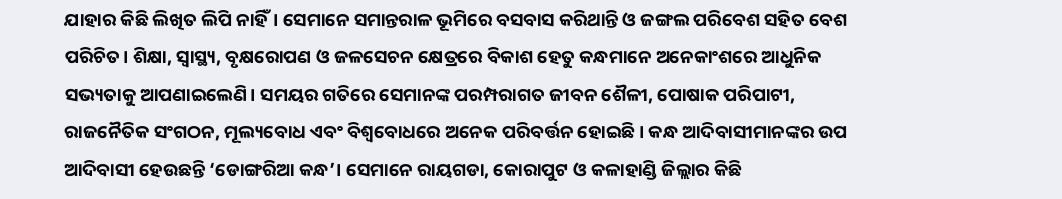ଯାହାର କିଛି ଲିଖିତ ଲିପି ନାହିଁ। ସେମାନେ ସମାନ୍ତରାଳ ଭୂମିରେ ବସବାସ କରିଥାନ୍ତି ଓ ଜଙ୍ଗଲ ପରିବେଶ ସହିତ ବେଶ ପରିଚିତ। ଶିକ୍ଷା, ସ୍ୱାସ୍ଥ୍ୟ, ବୃକ୍ଷରୋପଣ ଓ ଜଳସେଚନ କ୍ଷେତ୍ରରେ ବିକାଶ ହେତୁ କନ୍ଧମାନେ ଅନେକାଂଶରେ ଆଧୁନିକ ସଭ୍ୟତାକୁ ଆପଣାଇଲେଣି। ସମୟର ଗତିରେ ସେମାନଙ୍କ ପରମ୍ପରାଗତ ଜୀବନ ଶୈଳୀ, ପୋଷାକ ପରିପାଟୀ, ରାଜନୈତିକ ସଂଗଠନ, ମୂଲ୍ୟବୋଧ ଏବଂ ବିଶ୍ଵବୋଧରେ ଅନେକ ପରିବର୍ତ୍ତନ ହୋଇଛି। କନ୍ଧ ଆଦିବାସୀମାନଙ୍କର ଉପ ଆଦିବାସୀ ହେଉଛନ୍ତି ‘ଡୋଙ୍ଗରିଆ କନ୍ଧ’। ସେମାନେ ରାୟଗଡା, କୋରାପୁଟ ଓ କଳାହାଣ୍ଡି ଜିଲ୍ଲାର କିଛି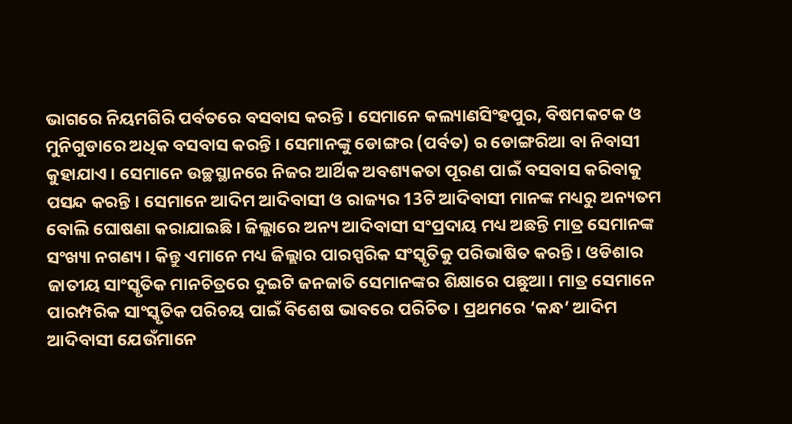ଭାଗରେ ନିୟମଗିରି ପର୍ବତରେ ବସବାସ କରନ୍ତି। ସେମାନେ କଲ୍ୟାଣସିଂହପୁର, ବିଷମକଟକ ଓ ମୁନିଗୁଡାରେ ଅଧିକ ବସବାସ କରନ୍ତି । ସେମାନଙ୍କୁ ଡୋଙ୍ଗର (ପର୍ବତ) ର ଡୋଙ୍ଗରିଆ ବା ନିବାସୀ କୁହାଯାଏ। ସେମାନେ ଉଚ୍ଛସ୍ଥାନରେ ନିଜର ଆର୍ଥିକ ଅବଶ୍ୟକତା ପୂରଣ ପାଇଁ ବସବାସ କରିବାକୁ ପସନ୍ଦ କରନ୍ତି। ସେମାନେ ଆଦିମ ଆଦିବାସୀ ଓ ରାଜ୍ୟର 13ଟି ଆଦିବାସୀ ମାନଙ୍କ ମଧ୍ୟରୁ ଅନ୍ୟତମ ବୋଲି ଘୋଷଣା କରାଯାଇଛି । ଜିଲ୍ଲାରେ ଅନ୍ୟ ଆଦିବାସୀ ସଂପ୍ରଦାୟ ମଧ୍ୟ ଅଛନ୍ତି ମାତ୍ର ସେମାନଙ୍କ ସଂଖ୍ୟା ନଗଣ୍ୟ। କିନ୍ତୁ ଏମାନେ ମଧ୍ୟ ଜିଲ୍ଲାର ପାରସ୍ପରିକ ସଂସ୍କୃତିକୁ ପରିଭାଷିତ କରନ୍ତି । ଓଡିଶାର ଜାତୀୟ ସାଂସ୍କୃତିକ ମାନଚିତ୍ରରେ ଦୁଇଟି ଜନଜାତି ସେମାନଙ୍କର ଶିକ୍ଷାରେ ପଛୁଆ। ମାତ୍ର ସେମାନେ ପାରମ୍ପରିକ ସାଂସ୍କୃତିକ ପରିଚୟ ପାଇଁ ବିଶେଷ ଭାବରେ ପରିଚିତ। ପ୍ରଥମରେ ‘କନ୍ଧ’ ଆଦିମ ଆଦିବାସୀ ଯେଉଁମାନେ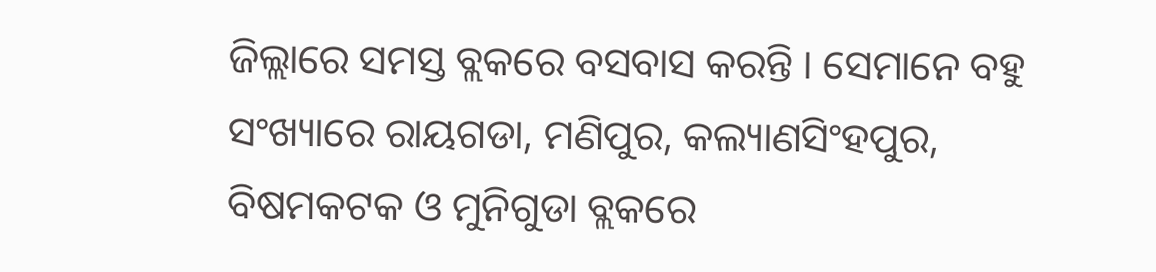ଜିଲ୍ଲାରେ ସମସ୍ତ ବ୍ଲକରେ ବସବାସ କରନ୍ତି । ସେମାନେ ବହୁ ସଂଖ୍ୟାରେ ରାୟଗଡା, ମଣିପୁର, କଲ୍ୟାଣସିଂହପୁର, ବିଷମକଟକ ଓ ମୁନିଗୁଡା ବ୍ଲକରେ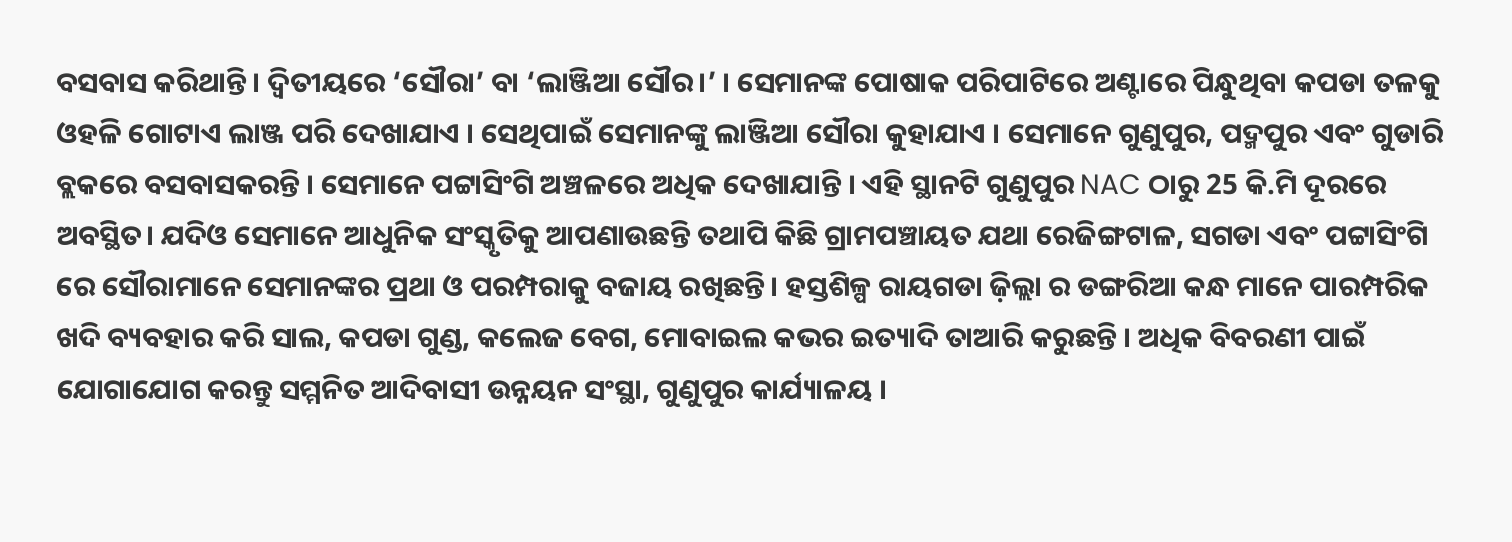ବସବାସ କରିଥାନ୍ତି । ଦ୍ୱିତୀୟରେ ‘ସୌରା’ ବା ‘ଲାଞ୍ଜିଆ ସୌର।’ । ସେମାନଙ୍କ ପୋଷାକ ପରିପାଟିରେ ଅଣ୍ଟାରେ ପିନ୍ଧୁଥିବା କପଡା ତଳକୁ ଓହଳି ଗୋଟାଏ ଲାଞ୍ଜ ପରି ଦେଖାଯାଏ । ସେଥିପାଇଁ ସେମାନଙ୍କୁ ଲାଞ୍ଜିଆ ସୌରା କୁହାଯାଏ । ସେମାନେ ଗୁଣୁପୁର, ପଦ୍ମପୁର ଏବଂ ଗୁଡାରି ବ୍ଲକରେ ବସବାସକରନ୍ତି । ସେମାନେ ପଟ୍ଟାସିଂଗି ଅଞ୍ଚଳରେ ଅଧିକ ଦେଖାଯାନ୍ତି । ଏହି ସ୍ଥାନଟି ଗୁଣୁପୁର NAC ଠାରୁ 25 କି.ମି ଦୂରରେ ଅବସ୍ଥିତ। ଯଦିଓ ସେମାନେ ଆଧୁନିକ ସଂସ୍କୃତିକୁ ଆପଣାଉଛନ୍ତି ତଥାପି କିଛି ଗ୍ରାମପଞ୍ଚାୟତ ଯଥା ରେଜିଙ୍ଗଟାଳ, ସଗଡା ଏବଂ ପଟ୍ଟାସିଂଗି ରେ ସୌରାମାନେ ସେମାନଙ୍କର ପ୍ରଥା ଓ ପରମ୍ପରାକୁ ବଜାୟ ରଖିଛନ୍ତି। ହସ୍ତଶିଳ୍ପ ରାୟଗଡା ଜ଼ିଲ୍ଲା ର ଡଙ୍ଗରିଆ କନ୍ଧ ମାନେ ପାରମ୍ପରିକ ଖଦି ବ୍ୟବହାର କରି ସାଲ, କପଡା ଗୁଣ୍ଡ, କଲେଜ ବେଗ, ମୋବାଇଲ କଭର ଇତ୍ୟାଦି ତାଆରି କରୁଛନ୍ତି । ଅଧିକ ବିବରଣୀ ପାଇଁ ଯୋଗାଯୋଗ କରନ୍ତୁ ସମ୍ମନିତ ଆଦିବାସୀ ଉନ୍ନୟନ ସଂସ୍ଥା, ଗୁଣୁପୁର କାର୍ଯ୍ୟାଳୟ ।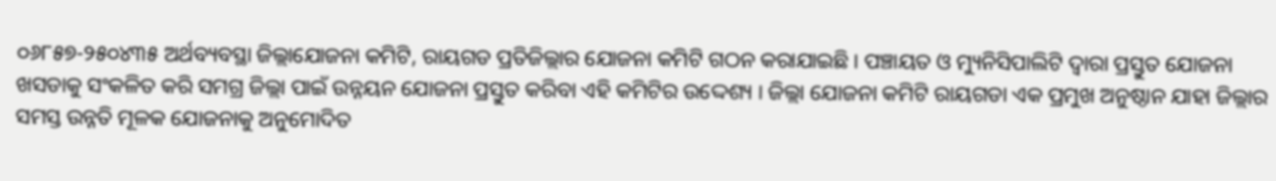୦୬୮୫୭-୨୫୦୪୩୫ ଅର୍ଥବ୍ୟବସ୍ଥା ଜିଲ୍ଲାଯୋଜନା କମିଟି, ରାୟଗଡ ପ୍ରତିଜିଲ୍ଲାର ଯୋଜନା କମିଟି ଗଠନ କରାଯାଇଛି। ପଞ୍ଚାୟତ ଓ ମ୍ୟୁନିସିପାଲିଟି ଦ୍ଵାରା ପ୍ରସ୍ତୁତ ଯୋଜନା ଖସଡାକୁ ସଂକଳିତ କରି ସମଗ୍ର ଜିଲ୍ଲା ପାଇଁ ଉନ୍ନୟନ ଯୋଜନା ପ୍ରସ୍ତୁତ କରିବା ଏହି କମିଟିର ଉଦ୍ଦେଶ୍ୟ । ଜିଲ୍ଲା ଯୋଜନା କମିଟି ରାୟଗଡା ଏକ ପ୍ରମୁଖ ଅନୁଷ୍ଠାନ ଯାହା ଜିଲ୍ଲାର ସମସ୍ତ ଉନ୍ନତି ମୂଳକ ଯୋଜନାକୁ ଅନୁମୋଦିତ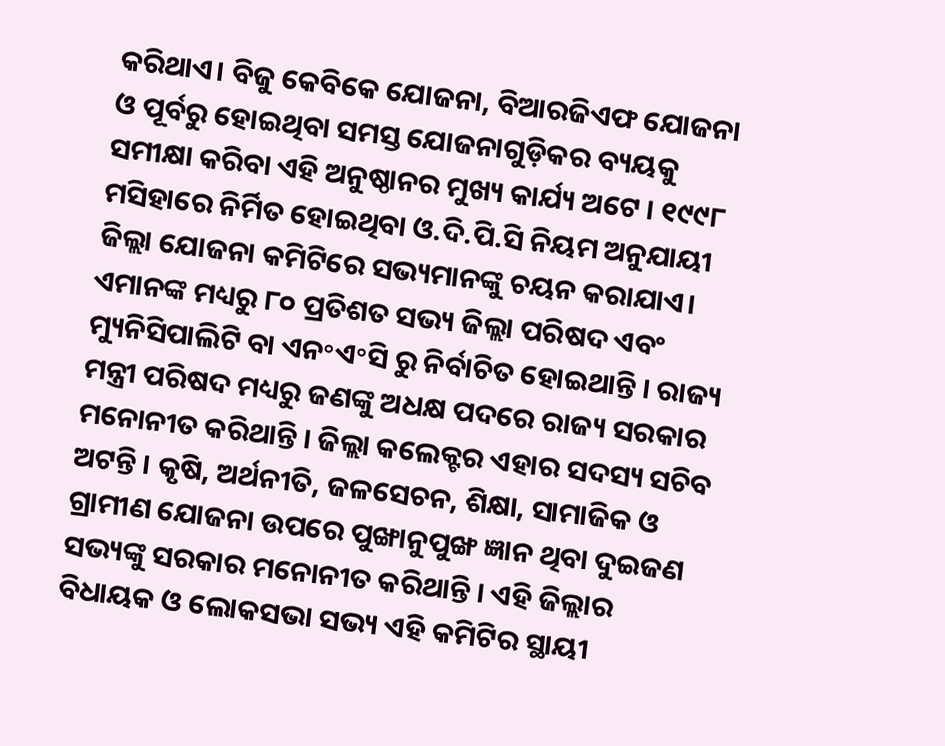କରିଥାଏ। ବିଜୁ କେବିକେ ଯୋଜନା, ବିଆରଜିଏଫ ଯୋଜନା ଓ ପୂର୍ବରୁ ହୋଇଥିବା ସମସ୍ତ ଯୋଜନାଗୁଡ଼ିକର ବ୍ୟୟକୁ ସମୀକ୍ଷା କରିବା ଏହି ଅନୁଷ୍ଠାନର ମୁଖ୍ୟ କାର୍ଯ୍ୟ ଅଟେ । ୧୯୯୮ ମସିହାରେ ନିର୍ମିତ ହୋଇଥିବା ଓ.ଦି.ପି.ସି ନିୟମ ଅନୁଯାୟୀ ଜିଲ୍ଲା ଯୋଜନା କମିଟିରେ ସଭ୍ୟମାନଙ୍କୁ ଚୟନ କରାଯାଏ। ଏମାନଙ୍କ ମଧ୍ୟରୁ ୮୦ ପ୍ରତିଶତ ସଭ୍ୟ ଜିଲ୍ଲା ପରିଷଦ ଏବଂ ମ୍ୟୁନିସିପାଲିଟି ବା ଏନ॰ଏ॰ସି ରୁ ନିର୍ବାଚିତ ହୋଇଥାନ୍ତି । ରାଜ୍ୟ ମନ୍ତ୍ରୀ ପରିଷଦ ମଧ୍ୟରୁ ଜଣଙ୍କୁ ଅଧକ୍ଷ ପଦରେ ରାଜ୍ୟ ସରକାର ମନୋନୀତ କରିଥାନ୍ତି । ଜିଲ୍ଲା କଲେକ୍ଟର ଏହାର ସଦସ୍ୟ ସଚିବ ଅଟନ୍ତି । କୃଷି, ଅର୍ଥନୀତି, ଜଳସେଚନ, ଶିକ୍ଷା, ସାମାଜିକ ଓ ଗ୍ରାମୀଣ ଯୋଜନା ଉପରେ ପୁଙ୍ଖାନୁପୁଙ୍ଖ ଜ୍ଞାନ ଥିବା ଦୁଇଜଣ ସଭ୍ୟଙ୍କୁ ସରକାର ମନୋନୀତ କରିଥାନ୍ତି । ଏହି ଜିଲ୍ଲାର ବିଧାୟକ ଓ ଲୋକସଭା ସଭ୍ୟ ଏହି କମିଟିର ସ୍ଥାୟୀ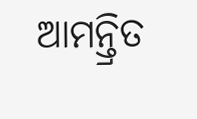ଆମନ୍ତ୍ରିତ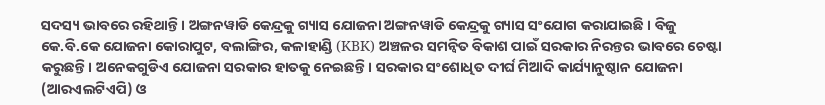ସଦସ୍ୟ ଭାବରେ ରହିଥାନ୍ତି । ଅଙ୍ଗନୱାଡି କେନ୍ଦ୍ରକୁ ଗ୍ୟାସ ଯୋଜନା ଅଙ୍ଗନୱାଡି କେନ୍ଦ୍ରକୁ ଗ୍ୟାସ ସଂଯୋଗ କରାଯାଇଛି । ବିଜୁ କେ.ବି.କେ ଯୋଜନା କୋରାପୁଟ, ବଲାଙ୍ଗିର, କଳାହାଣ୍ଡି (KBK) ଅଞ୍ଚଳର ସମନ୍ଵିତ ବିକାଶ ପାଇଁ ସରକାର ନିରନ୍ତର ଭାବରେ ଚେଷ୍ଟା କରୁଛନ୍ତି। ଅନେକଗୁଡିଏ ଯୋଜନା ସରକାର ହାତକୁ ନେଇଛନ୍ତି। ସରକାର ସଂଶୋଧିତ ଦୀର୍ଘ ମିଆଦି କାର୍ଯ୍ୟାନୁଷ୍ଠାନ ଯୋଜନା (ଆରଏଲଟିଏପି) ଓ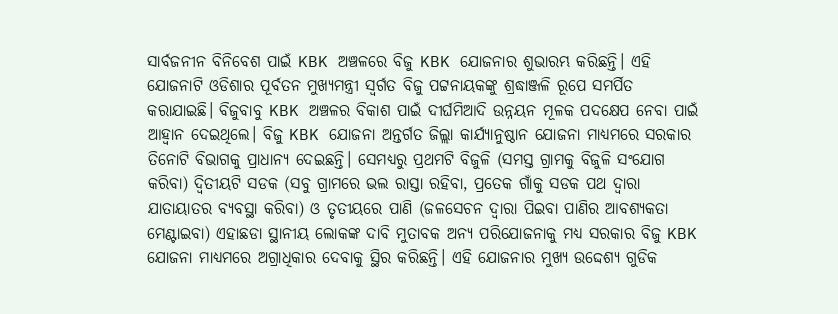ସାର୍ବଜନୀନ ବିନିବେଶ ପାଇଁ KBK ଅଞ୍ଚଳରେ ବିଜୁ KBK ଯୋଜନାର ଶୁଭାରମ୍ଭ କରିଛନ୍ତି। ଏହି ଯୋଜନାଟି ଓଡିଶାର ପୂର୍ବତନ ମୁଖ୍ୟମନ୍ତ୍ରୀ ସ୍ଵର୍ଗତ ବିଜୁ ପଟ୍ଟନାୟକଙ୍କୁ ଶ୍ରଦ୍ଧାଞ୍ଜଳି ରୂପେ ସମର୍ପିତ କରାଯାଇଛି। ବିଜୁବାବୁ KBK ଅଞ୍ଚଳର ବିକାଶ ପାଇଁ ଦୀର୍ଘମିଆଦି ଉନ୍ନୟନ ମୂଳକ ପଦକ୍ଷେପ ନେବା ପାଇଁ ଆହ୍ଵାନ ଦେଇଥିଲେ। ବିଜୁ KBK ଯୋଜନା ଅନ୍ତର୍ଗତ ଜିଲ୍ଲା କାର୍ଯ୍ୟାନୁଷ୍ଠାନ ଯୋଜନା ମାଧ୍ୟମରେ ସରକାର ତିନୋଟି ବିଭାଗକୁ ପ୍ରାଧାନ୍ୟ ଦେଇଛନ୍ତି। ସେମଧ୍ୟରୁ ପ୍ରଥମଟି ବିଜୁଳି (ସମସ୍ତ ଗ୍ରାମକୁ ବିଜୁଳି ସଂଯୋଗ କରିବା) ଦ୍ଵିତୀୟଟି ସଡକ (ସବୁ ଗ୍ରାମରେ ଭଲ ରାସ୍ତା ରହିବା, ପ୍ରତେକ ଗାଁକୁ ସଡକ ପଥ ଦ୍ଵାରା ଯାତାୟାତର ବ୍ୟବସ୍ଥା କରିବା) ଓ ତୃତୀୟରେ ପାଣି (ଜଳସେଚନ ଦ୍ଵାରା ପିଇବା ପାଣିର ଆବଶ୍ୟକତା ମେଣ୍ଟାଇବା) ଏହାଛଡା ସ୍ଥାନୀୟ ଲୋକଙ୍କ ଦାବି ମୁତାବକ ଅନ୍ୟ ପରିଯୋଜନାକୁ ମଧ୍ୟ ସରକାର ବିଜୁ KBK ଯୋଜନା ମାଧ୍ୟମରେ ଅଗ୍ରାଧିକାର ଦେବାକୁ ସ୍ଥିର କରିଛନ୍ତି। ଏହି ଯୋଜନାର ମୁଖ୍ୟ ଉଦ୍ଦେଶ୍ୟ ଗୁଡିକ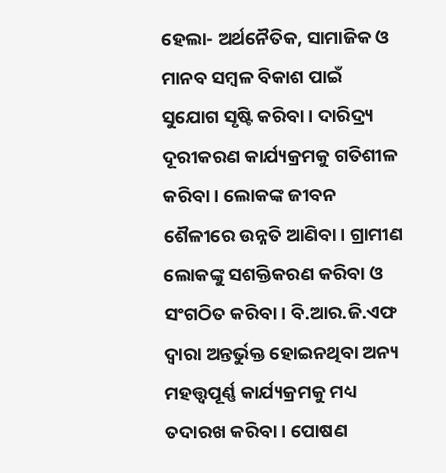ହେଲା- ଅର୍ଥନୈତିକ, ସାମାଜିକ ଓ ମାନବ ସମ୍ବଳ ବିକାଶ ପାଇଁ ସୁଯୋଗ ସୃଷ୍ଟି କରିବା। ଦାରିଦ୍ର୍ୟ ଦୂରୀକରଣ କାର୍ଯ୍ୟକ୍ରମକୁ ଗତିଶୀଳ କରିବା। ଲୋକଙ୍କ ଜୀବନ ଶୈଳୀରେ ଉନ୍ନତି ଆଣିବା। ଗ୍ରାମୀଣ ଲୋକଙ୍କୁ ସଶକ୍ତିକରଣ କରିବା ଓ ସଂଗଠିତ କରିବା। ବି.ଆର.ଜି.ଏଫ ଦ୍ଵାରା ଅନ୍ତର୍ଭୁକ୍ତ ହୋଇନଥିବା ଅନ୍ୟ ମହତ୍ତ୍ୱପୂର୍ଣ୍ଣ କାର୍ଯ୍ୟକ୍ରମକୁ ମଧ୍ୟ ତଦାରଖ କରିବା। ପୋଷଣ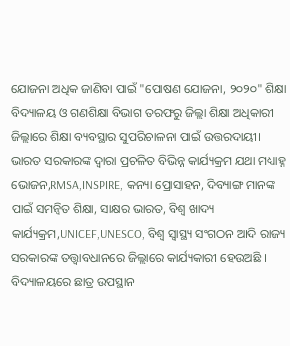ଯୋଜନା ଅଧିକ ଜାଣିବା ପାଇଁ "ପୋଷଣ ଯୋଜନା, ୨୦୨୦" ଶିକ୍ଷା ବିଦ୍ୟାଳୟ ଓ ଗଣଶିକ୍ଷା ବିଭାଗ ତରଫରୁ ଜିଲ୍ଲା ଶିକ୍ଷା ଅଧିକାରୀ ଜିଲ୍ଲାରେ ଶିକ୍ଷା ବ୍ୟବସ୍ଥାର ସୁପରିଚାଳନା ପାଇଁ ଉତ୍ତରଦାୟୀ। ଭାରତ ସରକାରଙ୍କ ଦ୍ଵାରା ପ୍ରଚଳିତ ବିଭିନ୍ନ କାର୍ଯ୍ୟକ୍ରମ ଯଥା ମଧ୍ୟାହ୍ନ ଭୋଜନ,RMSA,INSPIRE, କନ୍ୟା ପ୍ରୋସାହନ, ଦିବ୍ୟାଙ୍ଗ ମାନଙ୍କ ପାଇଁ ସମନ୍ଵିତ ଶିକ୍ଷା, ସାକ୍ଷର ଭାରତ, ବିଶ୍ଵ ଖାଦ୍ୟ କାର୍ଯ୍ୟକ୍ରମ,UNICEF,UNESCO, ବିଶ୍ଵ ସ୍ୱାସ୍ଥ୍ୟ ସଂଗଠନ ଆଦି ରାଜ୍ୟ ସରକାରଙ୍କ ତତ୍ତ୍ଵାବଧାନରେ ଜିଲ୍ଲାରେ କାର୍ଯ୍ୟକାରୀ ହେଉଅଛି । ବିଦ୍ୟାଳୟରେ ଛାତ୍ର ଉପସ୍ଥାନ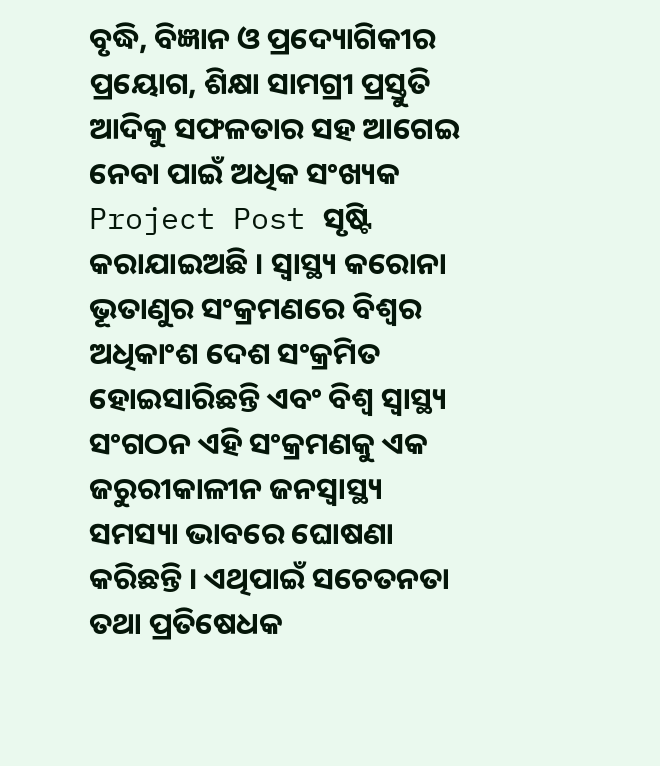ବୃଦ୍ଧି, ବିଜ୍ଞାନ ଓ ପ୍ରଦ୍ୟୋଗିକୀର ପ୍ରୟୋଗ, ଶିକ୍ଷା ସାମଗ୍ରୀ ପ୍ରସ୍ତୁତି ଆଦିକୁ ସଫଳତାର ସହ ଆଗେଇ ନେବା ପାଇଁ ଅଧିକ ସଂଖ୍ୟକ Project Post ସୃଷ୍ଟି କରାଯାଇଅଛି । ସ୍ୱାସ୍ଥ୍ୟ କରୋନା ଭୂତାଣୁର ସଂକ୍ରମଣରେ ବିଶ୍ଵର ଅଧିକାଂଶ ଦେଶ ସଂକ୍ରମିତ ହୋଇସାରିଛନ୍ତି ଏବଂ ବିଶ୍ୱ ସ୍ୱାସ୍ଥ୍ୟ ସଂଗଠନ ଏହି ସଂକ୍ରମଣକୁ ଏକ ଜରୁରୀକାଳୀନ ଜନସ୍ଵାସ୍ଥ୍ୟ ସମସ୍ୟା ଭାବରେ ଘୋଷଣା କରିଛନ୍ତି । ଏଥିପାଇଁ ସଚେତନତା ତଥା ପ୍ରତିଷେଧକ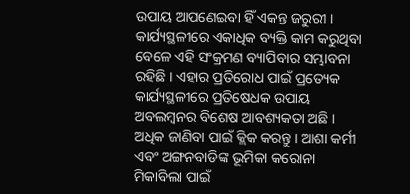ଉପାୟ ଆପଣେଇବା ହିଁ ଏକନ୍ତ ଜରୁରୀ । କାର୍ଯ୍ୟସ୍ଥଳୀରେ ଏକାଧିକ ବ୍ୟକ୍ତି କାମ କରୁଥିବା ବେଳେ ଏହି ସଂକ୍ରମଣ ବ୍ୟାପିବାର ସମ୍ଭାବନା ରହିଛି । ଏହାର ପ୍ରତିରୋଧ ପାଇଁ ପ୍ରତ୍ୟେକ କାର୍ଯ୍ୟସ୍ଥଳୀରେ ପ୍ରତିଷେଧକ ଉପାୟ ଅବଲମ୍ବନର ବିଶେଷ ଆବଶ୍ୟକତା ଅଛି । ଅଧିକ ଜାଣିବା ପାଇଁ କ୍ଲିକ କରନ୍ତୁ । ଆଶା କର୍ମୀ ଏବଂ ଅଙ୍ଗନବାଡିଙ୍କ ଭୂମିକା କରୋନା ମିକାବିଲା ପାଇଁ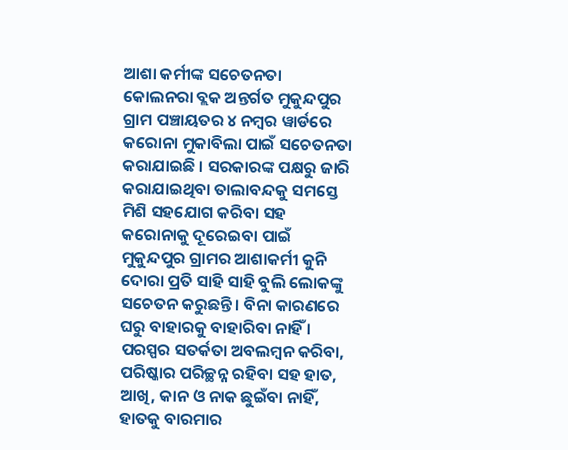ଆଶା କର୍ମୀଙ୍କ ସଚେତନତା କୋଲନରା ବ୍ଲକ ଅନ୍ତର୍ଗତ ମୁକୁନ୍ଦପୁର ଗ୍ରାମ ପଞ୍ଚାୟତର ୪ ନମ୍ବର ୱାର୍ଡରେ କରୋନା ମୁକାବିଲା ପାଇଁ ସଚେତନତା କରାଯାଇଛି । ସରକାରଙ୍କ ପକ୍ଷରୁ ଜାରି କରାଯାଇଥିବା ତାଲାବନ୍ଦକୁ ସମସ୍ତେ ମିଶି ସହଯୋଗ କରିବା ସହ କରୋନାକୁ ଦୂରେଇବା ପାଇଁ ମୁକୁନ୍ଦପୁର ଗ୍ରାମର ଆଶାକର୍ମୀ କୁନି ଦୋରା ପ୍ରତି ସାହି ସାହି ବୁଲି ଲୋକଙ୍କୁ ସଚେତନ କରୁଛନ୍ତି । ବିନା କାରଣରେ ଘରୁ ବାହାରକୁ ବାହାରିବା ନାହିଁ । ପରସ୍ପର ସତର୍କତା ଅବଲମ୍ବନ କରିବା, ପରିଷ୍କାର ପରିଚ୍ଛନ୍ନ ରହିବା ସହ ହାତ, ଆଖି, କାନ ଓ ନାକ ଛୁଇଁବା ନାହିଁ, ହାତକୁ ବାରମାର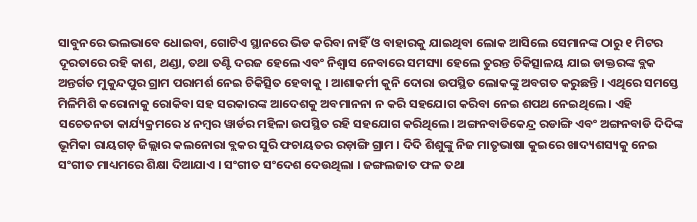ସାବୁନରେ ଭଲଭାବେ ଧୋଇବା, ଗୋଟିଏ ସ୍ଥାନରେ ଭିଡ କରିବା ନାହିଁ ଓ ବାହାରକୁ ଯାଇଥିବା ଲୋକ ଆସିଲେ ସେମାନଙ୍କ ଠାରୁ ୧ ମିଟର ଦୂରତାରେ ରହି କାଶ, ଥଣ୍ଡା, ତଥା ତଣ୍ଟି ଦରଜ ହେଲେ ଏବଂ ନିଶ୍ୱାସ ନେବାରେ ସମସ୍ୟା ହେଲେ ତୁରନ୍ତ ଚିକିତ୍ସାଳୟ ଯାଇ ଡାକ୍ତରଙ୍କ ବ୍ଲକ ଅନ୍ତର୍ଗତ ମୁକୁନ୍ଦପୁର ଗ୍ରାମ ପରାମର୍ଶ ନେଇ ଚିକିତ୍ସିତ ହେବାକୁ । ଆଶାକର୍ମୀ କୁନି ଦୋରା ଉପସ୍ଥିତ ଲୋକଙ୍କୁ ଅବଗତ କରୁଛନ୍ତି । ଏଥିରେ ସମସ୍ତେ ମିଳିମିଶି କରୋନାକୁ ରୋକିବା ସହ ସରକାରଙ୍କ ଆଦେଶକୁ ଅବମାନନା ନ କରି ସହଯୋଗ କରିବା ନେଇ ଶପଥ ନେଇଥିଲେ । ଏହି ସଚେତନତା କାର୍ଯ୍ୟକ୍ରମରେ ୪ ନମ୍ବର ୱାର୍ଡର ମହିଳା ଉପସ୍ଥିତ ରହି ସହଯୋଗ କରିଥିଲେ। ଅଙ୍ଗନବାଡିକେନ୍ଦ୍ର ରଡାଙ୍ଗି ଏବଂ ଅଙ୍ଗନବାଡି ଦିଦିଙ୍କ ଭୂମିକା ରାୟଗଡ଼ ଜିଲ୍ଲାର କଲନୋରା ବ୍ଲକର ସୁରି ଫଚାୟତର ରଡ଼ାଙ୍ଗି ଗ୍ରାମ । ଦିଦି ଶିଶୁଙ୍କୁ ନିଜ ମାତୃଭାଷା କୁଇରେ ଖାଦ୍ୟଶସ୍ୟକୁ ନେଇ ସଂଗୀତ ମାଧ୍ୟମରେ ଶିକ୍ଷା ଦିଆଯାଏ । ସଂଗୀତ ସଂଦେଶ ଦେଉଥିଲା । ଜଙ୍ଗଲଜାତ ଫଳ ତଥା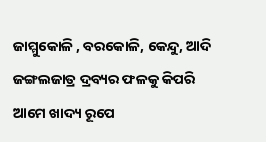ଜାମ୍ମୁକୋଳି , ବରକୋଳି, କେନ୍ଦୁ, ଆଦି ଜଙ୍ଗଲଜାତ୍ର ଦ୍ରବ୍ୟର ଫଳକୁ କିପରି ଆମେ ଖାଦ୍ୟ ରୂପେ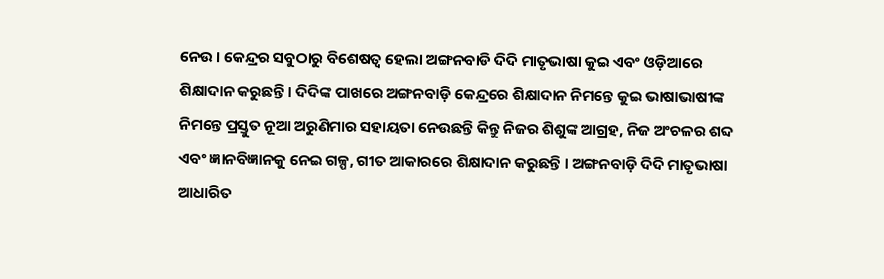ନେଉ । କେନ୍ଦ୍ରର ସବୁଠାରୁ ବିଶେଷତ୍ୱ ହେଲା ଅଙ୍ଗନବାଡି ଦିଦି ମାତୃଭାଷା କୁଇ ଏବଂ ଓଡ଼ିଆରେ ଶିକ୍ଷାଦାନ କରୁଛନ୍ତି । ଦିଦିଙ୍କ ପାଖରେ ଅଙ୍ଗନବାଡ଼ି କେନ୍ଦ୍ରରେ ଶିକ୍ଷାଦାନ ନିମନ୍ତେ କୁଇ ଭାଷାଭାଷୀଙ୍କ ନିମନ୍ତେ ପ୍ରସ୍ତୁତ ନୂଆ ଅରୁଣିମାର ସହାୟତା ନେଉଛନ୍ତି କିନ୍ତୁ ନିଜର ଶିଶୁଙ୍କ ଆଗ୍ରହ, ନିଜ ଅଂଚଳର ଶବ୍ଦ ଏବଂ ଜ୍ଞାନବିଜ୍ଞାନକୁ ନେଇ ଗଳ୍ପ, ଗୀତ ଆକାରରେ ଶିକ୍ଷାଦାନ କରୁଛନ୍ତି । ଅଙ୍ଗନବାଡ଼ି ଦିଦି ମାତୃଭାଷା ଆଧାରିତ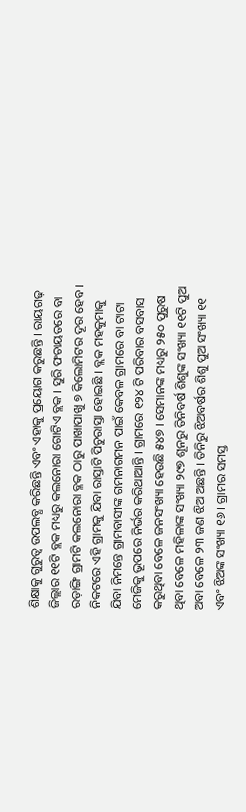ଶିକ୍ଷାକୁ ଗୁରୁତ୍ଵ ଉପଲବ୍ଧ କରିଛନ୍ତି ଏବଂ ଏହାକୁ ପ୍ରୟୋଗ କରୁଛନ୍ତି । ରାୟଗଢ଼ ଜିଲ୍ଲାର ୧୧ଟି ବ୍ଲକ ମଧ୍ୟରୁ କଲନୋରା ଗୋଟିଏ ବ୍ଲକ । ସୁରି ଫଚାୟତରେ ବା ରଡ଼ାଙ୍ଗି ଗ୍ରାମଟି କଲନୋରା ବ୍ଳକ ଠାରୁ ପାଖାପାଖୁ ୭ କିଲୋମିଟର ଦୂର ହେବ । ନିକଟରେ ଏହି ଗ୍ରାମକୁ ଯିବା ରାସ୍ତାଟି ପିଚୁରାସ୍ତା ହୋଇଛି । ବ୍ଲକ ମହକୁମାକୁ ଯିବା ନିମନ୍ତେ ଗ୍ରାମବାସୀଙ୍କ ଗମନାଗମନ ପାଇଁ କେବଳ ଗ୍ରାମରେ ବା ଟାଟା ମେଜିକୁ ଭୂପରେ ନିର୍ଭର କରିଥାଆନ୍ତି । ଗ୍ରାମରେ ୧୨୪ ଟି ପରିବାର ବସବାସ କରୁଥିବା ବେଳେ ଜନସଂଖ୍ୟା ହେଉଛି ୫୪୭ । ସେମାନଙ୍କ ମଧ୍ୟରୁ ୨୫୦ ପୁରୁଷ ଥିବା ବେଳେ ମହିଳାଙ୍କ ସଂଖ୍ୟା ୨୯୭ ଶୂନରୁ ତିନିବର୍ଷ ଶିଶୁଙ୍କ ସଂଖ୍ୟା ୧୧ଟି ପୁଅ ଅବା ବେଳେ ୨୩ ଜଣ ଝିଅ ଅଛନ୍ତି । ତିନିରୁ ଝିଅବର୍ଷର ଶିଶୁ ପୁଅ ସଂଖ୍ୟା ୧୧ ଏବଂ ଝିଅଙ୍କ ସଂଖ୍ୟା ୧୬ । ଗ୍ରାମର ସମସ୍ତ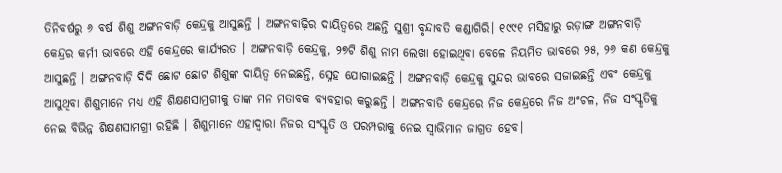ତିନିବର୍ଷରୁ ୬ ବର୍ଷ ଶିଶୁ ଅଙ୍ଗନବାଡ଼ି କେନ୍ଦ୍ରକୁ ଆସୁଛନ୍ତି । ଅଙ୍ଗନବାଢ଼ିର ଦାୟିତ୍ଵରେ ଅଛନ୍ତି ସୁଶ୍ରୀ ବୃନ୍ଦାବତି କଣ୍ଡାଗିରି। ୧୯୯୧ ମସିହାରୁ ରଡ଼ାଙ୍ଗ ଅଙ୍ଗନବାଡ଼ି କେନ୍ଦ୍ରର କର୍ମୀ ଭାବରେ ଏହି କେନ୍ଦ୍ରରେ କାର୍ଯ୍ୟରତ । ଅଙ୍ଗନବାଡ଼ି କେନ୍ଦ୍ରକୁ, ୨୭ଟି ଶିଶୁ ନାମ ଲେଖା ହୋଇଥିବା ବେଳେ ନିୟମିତ ଭାବରେ ୨୫, ୨୬ କଣ କେନ୍ଦ୍ରକୁ ଆସୁଛନ୍ତି । ଅଙ୍ଗନବାଡ଼ି ଦିଦି ଛୋଟ ଛୋଟ ଶିଶୁଙ୍କ ଦାୟିତ୍ଵ ନେଇଛନ୍ତି, ସ୍ନେହ ଯୋଗାଇଛନ୍ତି । ଅଙ୍ଗନବାଡ଼ି କେନ୍ଦ୍ରକୁ ସୁନ୍ଦର ଭାବରେ ସଜାଇଛନ୍ତି ଏବଂ କେନ୍ଦ୍ରକୁ ଆସୁଥିବା ଶିଶୁମାନେ ମଧ୍ୟ ଏହି ଶିକ୍ଷଣସାମ୍ରଗୀକୁ ତାଙ୍କ ମନ ମତାବକ ବ୍ୟବହାର କରୁଛନ୍ତି । ଅଙ୍ଗନବାଡି କେନ୍ଦ୍ରରେ ନିଜ କେନ୍ଦ୍ରରେ ନିଜ ଅଂଚଳ, ନିଜ ସଂସ୍କୃତିକୁ ନେଇ ବିଭିନ୍ନ ଶିକ୍ଷଣସାମଗ୍ରୀ ରହିଛି । ଶିଶୁମାନେ ଏହାଦ୍ଵାରା ନିଜର ସଂସ୍କୃତି ଓ ପରମ୍ପରାକୁ ନେଇ ସ୍ଵାଭିମାନ ଜାଗ୍ରତ ହେବ।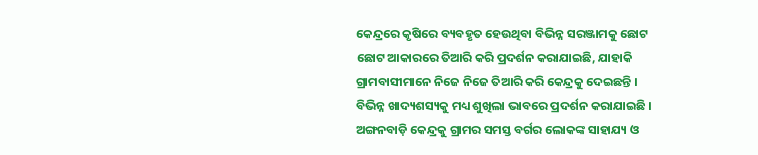କେନ୍ଦ୍ରରେ କୃଷିରେ ବ୍ୟବହୃତ ହେଉଥିବା ବିଭିନ୍ନ ସରଞ୍ଜାମକୁ ଛୋଟ ଛୋଟ ଆକାରରେ ତିଆରି କରି ପ୍ରଦର୍ଶନ କରାଯାଇଛି, ଯାହାକି ଗ୍ରାମବାସୀମାନେ ନିଜେ ନିଜେ ତିଆରି କରି କେନ୍ଦ୍ରକୁ ଦେଇଛନ୍ତି । ବିଭିନ୍ନ ଖାଦ୍ୟଶସ୍ୟକୁ ମଧ୍ୟ ଶୁଖିଲା ଭାବରେ ପ୍ରଦର୍ଶନ କରାଯାଇଛି । ଅଙ୍ଗନବାଡ଼ି କେନ୍ଦ୍ରକୁ ଗ୍ରାମର ସମସ୍ତ ବର୍ଗର ଲୋକଙ୍କ ସାହାଯ୍ୟ ଓ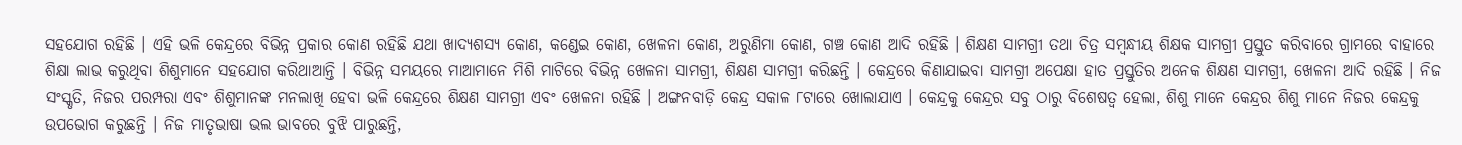ସହଯୋଗ ରହିଛି । ଏହି ଭଳି କେନ୍ଦ୍ରରେ ବିଭିନ୍ନ ପ୍ରକାର କୋଣ ରହିଛି ଯଥା ଖାଦ୍ୟଶସ୍ୟ କୋଣ, କଣ୍ଡେଇ କୋଣ, ଖେଳନା କୋଣ, ଅରୁଣିମା କୋଣ, ଗଞ୍ଚ କୋଣ ଆଦି ରହିଛି । ଶିକ୍ଷଣ ସାମଗ୍ରୀ ତଥା ଚିତ୍ର ସମ୍ବନ୍ଧୀୟ ଶିକ୍ଷକ ସାମଗ୍ରୀ ପ୍ରସ୍ତୁତ କରିବାରେ ଗ୍ରାମରେ ବାହାରେ ଶିକ୍ଷା ଲାଭ କରୁଥିବା ଶିଶୁମାନେ ସହଯୋଗ କରିଥାଆନ୍ତି । ବିଭିନ୍ନ ସମୟରେ ମାଆମାନେ ମିଶି ମାଟିରେ ବିଭିନ୍ନ ଖେଳନା ସାମଗ୍ରୀ, ଶିକ୍ଷଣ ସାମଗ୍ରୀ କରିଛନ୍ତି । କେନ୍ଦ୍ରରେ କିଣାଯାଇବା ସାମଗ୍ରୀ ଅପେକ୍ଷା ହାତ ପ୍ରସ୍ତୁତିର ଅନେକ ଶିକ୍ଷଣ ସାମଗ୍ରୀ, ଖେଳନା ଆଦି ରହିଛି । ନିଜ ସଂସ୍କୃତି, ନିଜର ପରମ୍ପରା ଏବଂ ଶିଶୁମାନଙ୍କ ମନଲାଖି ହେବା ଭଳି କେନ୍ଦ୍ରରେ ଶିକ୍ଷଣ ସାମଗ୍ରୀ ଏବଂ ଖେଳନା ରହିଛି । ଅଙ୍ଗନବାଡ଼ି କେନ୍ଦ୍ର ସକାଳ ୮ଟାରେ ଖୋଲାଯାଏ । କେନ୍ଦ୍ରକୁ କେନ୍ଦ୍ରର ସବୁ ଠାରୁ ବିଶେଷତ୍ଵ ହେଲା, ଶିଶୁ ମାନେ କେନ୍ଦ୍ରର ଶିଶୁ ମାନେ ନିଜର କେନ୍ଦ୍ରକୁ ଉପଭୋଗ କରୁଛନ୍ତି । ନିଜ ମାତୃଭାଷା ଭଲ ଭାବରେ ବୁଝି ପାରୁଛନ୍ତି,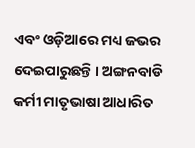ଏବଂ ଓଡ଼ିଆରେ ମଧ୍ୟ ଜଭର ଦେଇପାରୁଛନ୍ତି । ଅଙ୍ଗନବାଡି କର୍ମୀ ମାତୃଭାଷା ଆଧାରିତ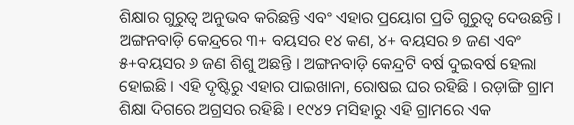ଶିକ୍ଷାର ଗୁରୁତ୍ଵ ଅନୁଭବ କରିଛନ୍ତି ଏବଂ ଏହାର ପ୍ରୟୋଗ ପ୍ରତି ଗୁରୁତ୍ଵ ଦେଉଛନ୍ତି । ଅଙ୍ଗନବାଡ଼ି କେନ୍ଦ୍ରରେ ୩+ ବୟସର ୧୪ କଣ, ୪+ ବୟସର ୭ ଜଣ ଏବଂ ୫+ବୟସର ୬ ଜଣ ଶିଶୁ ଅଛନ୍ତି । ଅଙ୍ଗନବାଡ଼ି କେନ୍ଦ୍ରଟି ବର୍ଷ ଦୁଇବର୍ଷ ହେଲା ହୋଇଛି । ଏହି ଦୃଷ୍ଟିରୁ ଏହାର ପାଇଖାନା, ରୋଷଇ ଘର ରହିଛି । ରଡ଼ାଙ୍ଗି ଗ୍ରାମ ଶିକ୍ଷା ଦିଗରେ ଅଗ୍ରସର ରହିଛି । ୧୯୪୨ ମସିହାରୁ ଏହି ଗ୍ରାମରେ ଏକ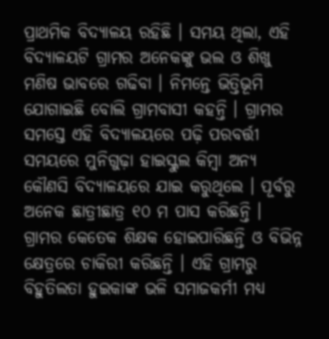ପ୍ରାଥମିକ ବିଦ୍ୟାଳୟ ରହିଛି । ସମୟ ଥିଲା, ଏହି ବିଦ୍ୟାଳୟଟି ଗ୍ରାମର ଅନେକଙ୍କୁ ଭଲ ଓ ଶିଖୁ ମଣିଷ ଭାବରେ ଗଢିବା । ନିମନ୍ତେ ଭିତ୍ତିଭୂମି ଯୋଗାଇଛି ବୋଲି ଗ୍ରାମବାସୀ କହନ୍ତି । ଗ୍ରାମର ସମସ୍ତେ ଏହି ବିଦ୍ୟାଳୟରେ ପଢ଼ି ପରବର୍ତ୍ତୀ ସମୟରେ ମୁନିଗୁଢ଼ା ହାଇସ୍କୁଲ କିମ୍ବା ଅନ୍ୟ କୌଣସି ବିଦ୍ୟାଳୟରେ ଯାଇ କରୁଥିଲେ । ପୂର୍ବରୁ ଅନେକ ଛାତ୍ରୀଛାତ୍ର ୧୦ ମ ପାସ କରିଛନ୍ତି । ଗ୍ରାମର କେତେକ ଶିକ୍ଷକ ହୋଇପାରିଛନ୍ତି ଓ ବିଭିନ୍ନ କ୍ଷେତ୍ରରେ ଚାକିରୀ କରିଛନ୍ତି । ଏହି ଗ୍ରାମରୁ ବିହୁତିଲତା ହୁଇକାଙ୍କ ଭଳି ସମାଜକର୍ମୀ ମଧ୍ୟ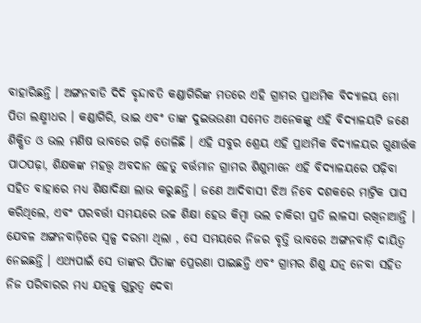ବାହାରିଛନ୍ତି । ଅଙ୍ଗନବାଡି ଦିଦି ବୃନ୍ଦାବତି କଣ୍ଡାଗିରିଙ୍କ ମତରେ ଏହି ଗ୍ରାମର ପ୍ରାଥମିକ ବିଦ୍ୟାଳୟ ମୋ ପିତା ଲକ୍ଷ୍ମୀଧର । କଣ୍ଡାଗିରି, ଭାଇ ଏବଂ ତାଙ୍କ ଦୁଇଭଉଣୀ ସମେତ ଅନେକଙ୍କୁ ଏହି ବିଦ୍ୟାଳୟଟି ଜଣେ ଶିକ୍ଷିତ ଓ ଭଲ ମଣିଷ ଭାବରେ ଗଢ଼ି ତୋଳିଛି । ଏହି ସବୁର ଶ୍ରେୟ ଏହି ପ୍ରାଥମିକ ବିଦ୍ୟାଳୟର ଗୁଣାର୍ତ୍ତକ ପାଠପଢ଼ା, ଶିକ୍ଷକଙ୍କ ମହତ୍ତ୍ୱ ଅବଦାନ ହେତୁ ବର୍ତ୍ତମାନ ଗ୍ରାମର ଶିଶୁମାନେ ଏହି ବିଦ୍ୟାଳୟରେ ପଢ଼ିବା ସହିତ ବାହାରେ ମଧ୍ୟ ଶିକ୍ଷାଦିକ୍ଷା ଲାଭ କରୁଛନ୍ତି । ଜଣେ ଆଦିବାସୀ ଝିଅ ନିବେ ଦଶକରେ ମାଟ୍ରିକ ପାସ କରିଥିଲେ, ଏବଂ ପରବର୍ତ୍ତୀ ସମୟରେ ଉଚ୍ଚ ଶିକ୍ଷା ହେଉ କିମ୍ବା ଭଲ ଚାକିରୀ ପ୍ରତି ଲାଳସା ରଖିନାଆନ୍ତି । ଯେବଳ ଅଙ୍ଗନବାଡ଼ିରେ ସ୍ଵଳ୍ପ ଦରମା ଥିଲା , ସେ ସମୟରେ ନିଜର ବୃତ୍ତି ଭାବରେ ଅଙ୍ଗନବାଡ଼ି ଦାୟିତ୍ଵ ନେଇଛନ୍ତି । ଏଥ୍ୟପାଇଁ ସେ ତାଙ୍କର ପିତାଙ୍କ ପ୍ରେରଣା ପାଇଛନ୍ତି ଏବଂ ଗ୍ରାମର ଶିଶୁ ଯତ୍ନ ନେବା ସହିତ ନିଜ ପରିବାରର ମଧ୍ୟ ଯତ୍ନକୁ ଗୁରୁତ୍ଵ ଦେବା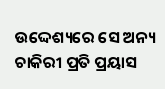ଉଦ୍ଦେଶ୍ୟରେ ସେ ଅନ୍ୟ ଚାକିରୀ ପ୍ରତି ପ୍ରୟାସ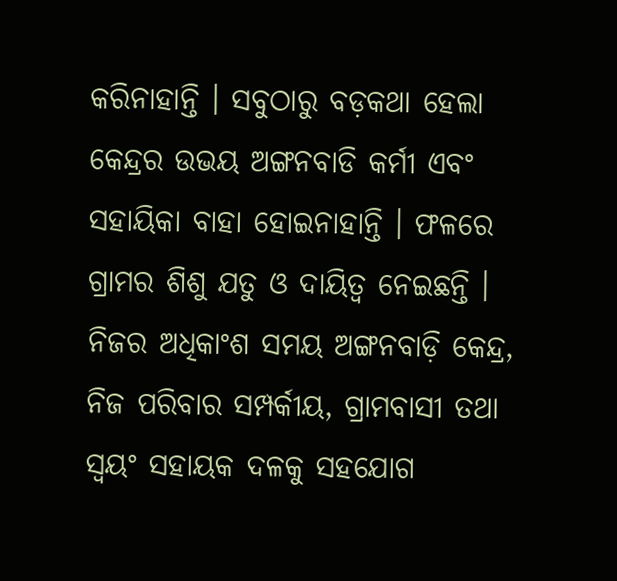କରିନାହାନ୍ତି । ସବୁଠାରୁ ବଡ଼କଥା ହେଲା କେନ୍ଦ୍ରର ଉଭୟ ଅଙ୍ଗନବାଡି କର୍ମୀ ଏବଂ ସହାୟିକା ବାହା ହୋଇନାହାନ୍ତି । ଫଳରେ ଗ୍ରାମର ଶିଶୁ ଯତୁ ଓ ଦାୟିତ୍ଵ ନେଇଛନ୍ତି । ନିଜର ଅଧିକାଂଶ ସମୟ ଅଙ୍ଗନବାଡ଼ି କେନ୍ଦ୍ର, ନିଜ ପରିବାର ସମ୍ପର୍କୀୟ, ଗ୍ରାମବାସୀ ତଥା ସ୍ଵୟଂ ସହାୟକ ଦଳକୁ ସହଯୋଗ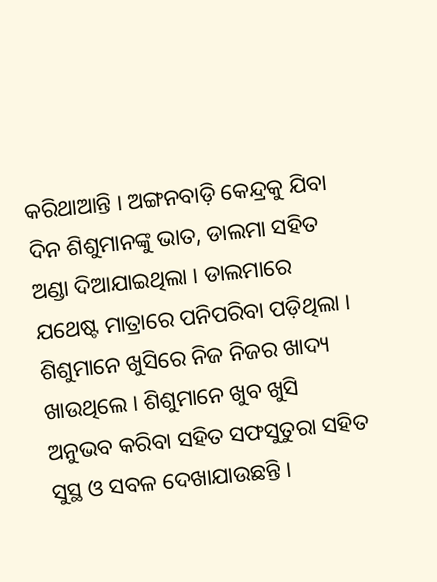କରିଥାଆନ୍ତି । ଅଙ୍ଗନବାଡ଼ି କେନ୍ଦ୍ରକୁ ଯିବା ଦିନ ଶିଶୁମାନଙ୍କୁ ଭାତ, ଡାଲମା ସହିତ ଅଣ୍ଡା ଦିଆଯାଇଥିଲା । ଡାଲମାରେ ଯଥେଷ୍ଟ ମାତ୍ରାରେ ପନିପରିବା ପଡ଼ିଥିଲା । ଶିଶୁମାନେ ଖୁସିରେ ନିଜ ନିଜର ଖାଦ୍ୟ ଖାଉଥିଲେ । ଶିଶୁମାନେ ଖୁବ ଖୁସି ଅନୁଭବ କରିବା ସହିତ ସଫସୁତୁରା ସହିତ ସୁସ୍ଥ ଓ ସବଳ ଦେଖାଯାଉଛନ୍ତି ।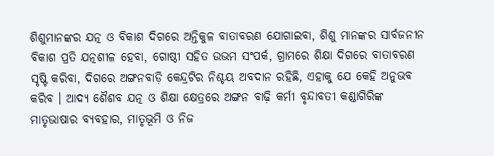ଶିଶୁମାନଙ୍କର ଯତ୍ନ ଓ ବିକାଶ ଦିଗରେ ଅନ୍ତିକୁଳ ବାତାବରଣ ଯୋଗାଇବା, ଶିଶୁ ମାନଙ୍କର ସାର୍ବଜନୀନ ବିକାଶ ପ୍ରତି ଯତ୍ନଶୀଳ ହେବା, ଗୋଷ୍ଠୀ ସହିତ ଉଭମ ସଂପର୍କ, ଗ୍ରାମରେ ଶିକ୍ଷା ଦିଗରେ ବାତାବରଣ ସୃଷ୍ଟି କରିବା, ଦିଗରେ ଅଙ୍ଗନବାଡ଼ି କେନ୍ଦ୍ରଟିର ନିଶ୍ଚୟ ଅବଦାନ ରହିଛି, ଏହାକୁ ଯେ କେହି ଅନୁଭବ କରିବ । ଆଦ୍ୟ ଶୈଶବ ଯତ୍ନ ଓ ଶିକ୍ଷା କ୍ଷେତ୍ରରେ ଅଙ୍ଗନ ବାଢ଼ି କର୍ମୀ ବୃନ୍ଦାବତୀ କଣ୍ଡାଗିରିଙ୍କ ମାତୃଭାଷାର ବ୍ୟବହାର, ମାତୃଭୂମି ଓ ନିଜ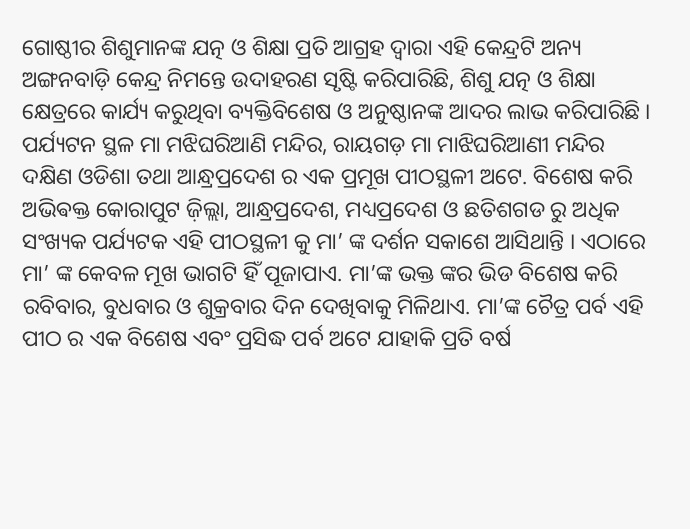ଗୋଷ୍ଠୀର ଶିଶୁମାନଙ୍କ ଯତ୍ନ ଓ ଶିକ୍ଷା ପ୍ରତି ଆଗ୍ରହ ଦ୍ଵାରା ଏହି କେନ୍ଦ୍ରଟି ଅନ୍ୟ ଅଙ୍ଗନବାଡ଼ି କେନ୍ଦ୍ର ନିମନ୍ତେ ଉଦାହରଣ ସୃଷ୍ଟି କରିପାରିଛି, ଶିଶୁ ଯତ୍ନ ଓ ଶିକ୍ଷା କ୍ଷେତ୍ରରେ କାର୍ଯ୍ୟ କରୁଥିବା ବ୍ୟକ୍ତିବିଶେଷ ଓ ଅନୁଷ୍ଠାନଙ୍କ ଆଦର ଲାଭ କରିପାରିଛି । ପର୍ଯ୍ୟଟନ ସ୍ଥଳ ମା ମଝିଘରିଆଣି ମନ୍ଦିର, ରାୟଗଡ଼ ମା ମାଝିଘରିଆଣୀ ମନ୍ଦିର ଦକ୍ଷିଣ ଓଡିଶା ତଥା ଆନ୍ଧ୍ରପ୍ରଦେଶ ର ଏକ ପ୍ରମୂଖ ପୀଠସ୍ଥଳୀ ଅଟେ. ବିଶେଷ କରି ଅଭିଵକ୍ତ କୋରାପୁଟ ଜ଼ିଲ୍ଲା, ଆନ୍ଧ୍ରପ୍ରଦେଶ, ମଧ୍ୟପ୍ରଦେଶ ଓ ଛତିଶଗଡ ରୁ ଅଧିକ ସଂଖ୍ୟକ ପର୍ଯ୍ୟଟକ ଏହି ପୀଠସ୍ଥଳୀ କୁ ମା’ ଙ୍କ ଦର୍ଶନ ସକାଶେ ଆସିଥାନ୍ତି । ଏଠାରେ ମା’ ଙ୍କ କେବଳ ମୂଖ ଭାଗଟି ହିଁ ପୂଜାପାଏ. ମା’ଙ୍କ ଭକ୍ତ ଙ୍କର ଭିଡ ବିଶେଷ କରି ରବିବାର, ବୁଧବାର ଓ ଶୁକ୍ରବାର ଦିନ ଦେଖିବାକୁ ମିଳିଥାଏ. ମା’ଙ୍କ ଚୈତ୍ର ପର୍ବ ଏହି ପୀଠ ର ଏକ ବିଶେଷ ଏବଂ ପ୍ରସିଦ୍ଧ ପର୍ବ ଅଟେ ଯାହାକି ପ୍ରତି ବର୍ଷ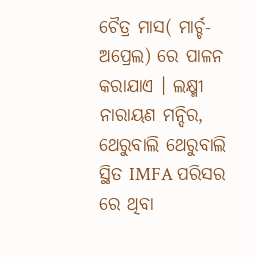ଚୈତ୍ର ମାସ( ମାର୍ଚ୍ଚ-ଅପ୍ରେଲ) ରେ ପାଳନ କରାଯାଏ । ଲକ୍ଷ୍ମୀ ନାରାୟଣ ମନ୍ଦିର, ଥେରୁବାଲି ଥେରୁବାଲି ସ୍ଥିତ IMFA ପରିସର ରେ ଥିବା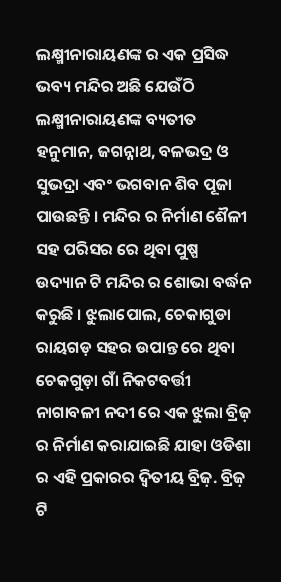ଲକ୍ଷ୍ମୀନାରାୟଣଙ୍କ ର ଏକ ପ୍ରସିଦ୍ଧ ଭବ୍ୟ ମନ୍ଦିର ଅଛି ଯେଉଁଠି ଲକ୍ଷ୍ମୀନାରାୟଣଙ୍କ ବ୍ୟତୀତ ହନୁମାନ, ଜଗନ୍ନାଥ, ବଳଭଦ୍ର ଓ ସୁଭଦ୍ରା ଏବଂ ଭଗବାନ ଶିବ ପୂଜା ପାଉଛନ୍ତି । ମନ୍ଦିର ର ନିର୍ମାଣ ଶୈଳୀ ସହ ପରିସର ରେ ଥିବା ପୁଷ୍ପ ଉଦ୍ୟାନ ଟି ମନ୍ଦିର ର ଶୋଭା ବର୍ଦ୍ଧନ କରୁଛି । ଝୁଲାପୋଲ, ଚେକାଗୁଡା ରାୟଗଡ଼ ସହର ଉପାନ୍ତ ରେ ଥିବା ଚେକଗୁଡ଼ା ଗାଁ ନିକଟବର୍ତ୍ତୀ ନାଗାବଳୀ ନଦୀ ରେ ଏକ ଝୁଲା ବ୍ରିଜ଼ ର ନିର୍ମାଣ କରାଯାଇଛି ଯାହା ଓଡିଶା ର ଏହି ପ୍ରକାରର ଦ୍ଵିତୀୟ ବ୍ରିଜ଼. ବ୍ରିଜ଼ ଟି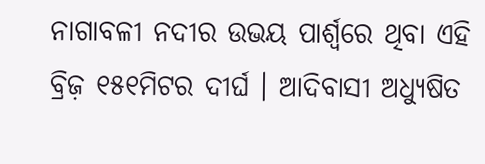ନାଗାବଳୀ ନଦୀର ଉଭୟ ପାର୍ଶ୍ୱରେ ଥିବା ଏହି ବ୍ରିଜ଼ ୧୫୧ମିଟର ଦୀର୍ଘ । ଆଦିବାସୀ ଅଧ୍ୟୁଷିତ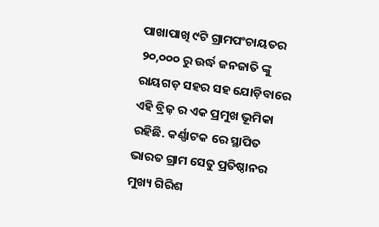ପାଖାପାଖି ୯ଟି ଗ୍ରାମପଂଚାୟତର ୨୦,୦୦୦ ରୁ ଉର୍ଦ୍ଧ ଜନଜାତି ଙ୍କୁ ରାୟଗଡ଼ ସହର ସହ ଯୋଡ଼ିବାରେ ଏହି ବ୍ରିଜ଼ ର ଏକ ପ୍ରମୁଖ ଭୂମିକା ରହିଛି. କର୍ଣ୍ଣାଟକ ରେ ସ୍ଥାପିତ ଭାରତ ଗ୍ରାମ ସେତୁ ପ୍ରତିଷ୍ଠାନର ମୁଖ୍ୟ ଗିରିଶ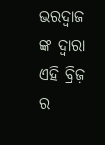ଭରଦ୍ୱାଜ ଙ୍କ ଦ୍ଵାରା ଏହି ବ୍ରିଜ଼ ର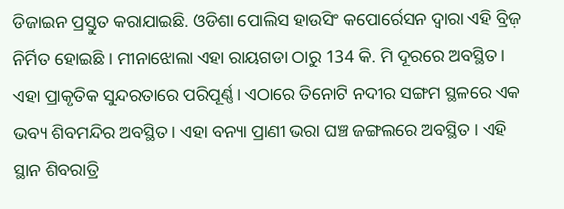ଡିଜାଇନ ପ୍ରସ୍ତୁତ କରାଯାଇଛି. ଓଡିଶା ପୋଲିସ ହାଉସିଂ କପୋର୍ରେସନ ଦ୍ଵାରା ଏହି ବ୍ରିଜ଼ ନିର୍ମିତ ହୋଇଛି । ମୀନାଝୋଲା ଏହା ରାୟଗଡା ଠାରୁ 134 କି. ମି ଦୂରରେ ଅବସ୍ଥିତ। ଏହା ପ୍ରାକୃତିକ ସୁନ୍ଦରତାରେ ପରିପୂର୍ଣ୍ଣ। ଏଠାରେ ତିନୋଟି ନଦୀର ସଙ୍ଗମ ସ୍ଥଳରେ ଏକ ଭବ୍ୟ ଶିବମନ୍ଦିର ଅବସ୍ଥିତ। ଏହା ବନ୍ୟା ପ୍ରାଣୀ ଭରା ଘଞ୍ଚ ଜଙ୍ଗଲରେ ଅବସ୍ଥିତ । ଏହି ସ୍ଥାନ ଶିବରାତ୍ରି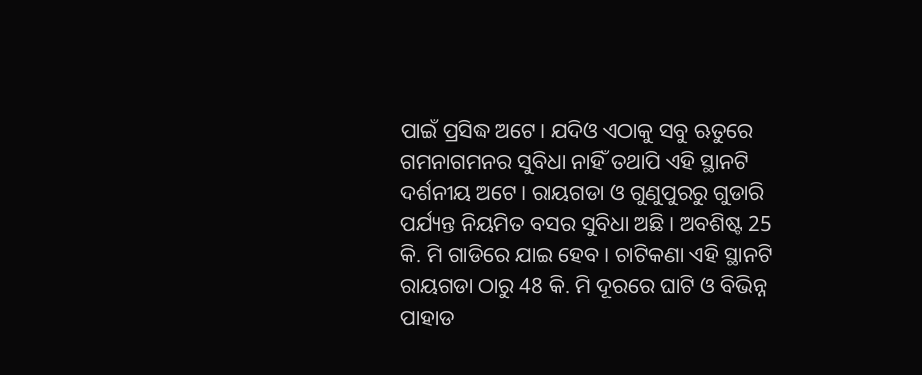ପାଇଁ ପ୍ରସିଦ୍ଧ ଅଟେ। ଯଦିଓ ଏଠାକୁ ସବୁ ଋତୁରେ ଗମନାଗମନର ସୁବିଧା ନାହିଁ ତଥାପି ଏହି ସ୍ଥାନଟି ଦର୍ଶନୀୟ ଅଟେ। ରାୟଗଡା ଓ ଗୁଣୁପୁରରୁ ଗୁଡାରି ପର୍ଯ୍ୟନ୍ତ ନିୟମିତ ବସର ସୁବିଧା ଅଛି। ଅବଶିଷ୍ଟ 25 କି. ମି ଗାଡିରେ ଯାଇ ହେବ। ଚାଟିକଣା ଏହି ସ୍ଥାନଟି ରାୟଗଡା ଠାରୁ 48 କି. ମି ଦୂରରେ ଘାଟି ଓ ବିଭିନ୍ନ ପାହାଡ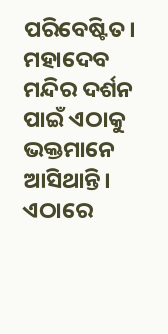ପରିବେଷ୍ଟିତ। ମହାଦେବ ମନ୍ଦିର ଦର୍ଶନ ପାଇଁ ଏଠାକୁ ଭକ୍ତମାନେ ଆସିଥାନ୍ତି। ଏଠାରେ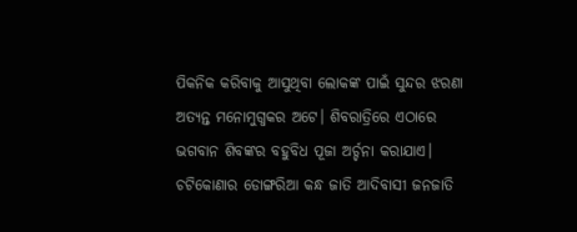ପିକନିକ କରିବାକୁ ଆସୁଥିବା ଲୋକଙ୍କ ପାଇଁ ସୁନ୍ଦର ଝରଣା ଅତ୍ୟନ୍ତ ମନୋମୁଗ୍ଧକର ଅଟେ। ଶିବରାତ୍ରିରେ ଏଠାରେ ଭଗବାନ ଶିବଙ୍କର ବହୁବିଧ ପୂଜା ଅର୍ଚ୍ଚନା କରାଯାଏ। ଚଟିକୋଣାର ଡୋଙ୍ଗରିଆ କନ୍ଧ ଜାତି ଆଦିବାସୀ ଜନଜାତି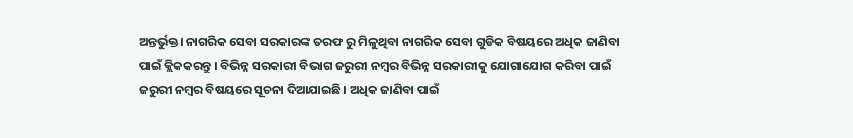ଅନ୍ତର୍ଭୁକ୍ତ। ନାଗରିକ ସେବା ସରକାରଙ୍କ ତରଫ ରୁ ମିଳୁଥିବା ନାଗରିକ ସେବା ଗୁଡିକ ବିଷୟରେ ଅଧିକ ଜାଣିବା ପାଇଁ କ୍ଲିକକରନ୍ତୁ । ବିଭିନ୍ନ ସରକାରୀ ବିଭାଗ ଜରୁରୀ ନମ୍ବର ବିଭିନ୍ନ ସରକାରୀକୁ ଯୋଗାଯୋଗ କରିବା ପାଇଁ ଜରୁରୀ ନମ୍ବର ବିଷୟରେ ସୂଚନା ଦିଆଯାଇଛି । ଅଧିକ ଜାଣିବା ପାଇଁ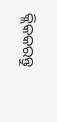କ୍ଲିକକରନ୍ତୁ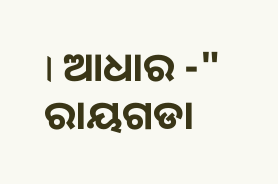। ଆଧାର -" ରାୟଗଡା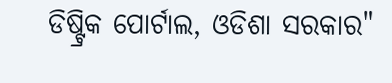ଡିଷ୍ଟ୍ରିକ ପୋର୍ଟାଲ, ଓଡିଶା ସରକାର"